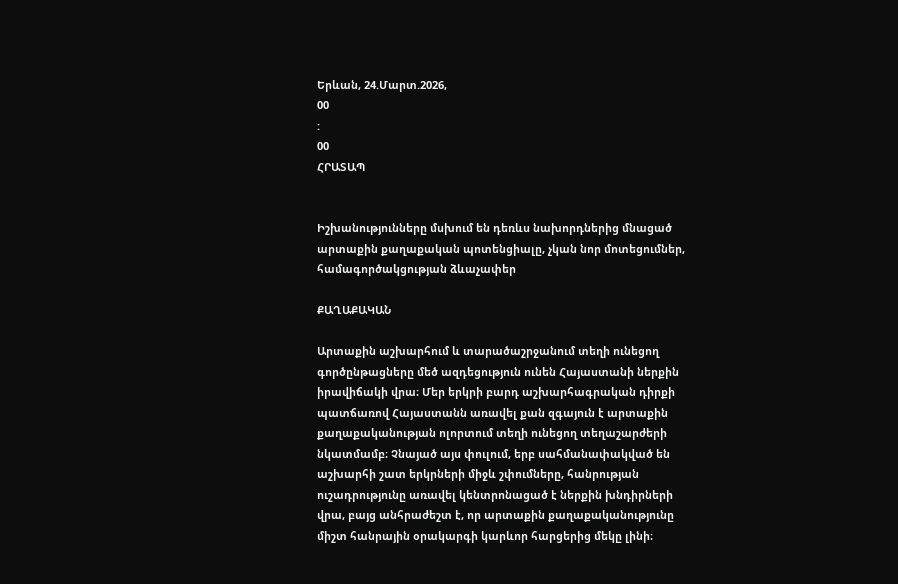Երևան, 24.Մարտ.2026,
00
:
00
ՀՐԱՏԱՊ


Իշխանությունները մսխում են դեռևս նախորդներից մնացած արտաքին քաղաքական պոտենցիալը, չկան նոր մոտեցումներ, համագործակցության ձևաչափեր

ՔԱՂԱՔԱԿԱՆ

Արտաքին աշխարհում և տարածաշրջանում տեղի ունեցող գործընթացները մեծ ազդեցություն ունեն Հայաստանի ներքին իրավիճակի վրա։ Մեր երկրի բարդ աշխարհագրական դիրքի պատճառով Հայաստանն առավել քան զգայուն է արտաքին քաղաքականության ոլորտում տեղի ունեցող տեղաշարժերի նկատմամբ։ Չնայած այս փուլում, երբ սահմանափակված են աշխարհի շատ երկրների միջև շփումները, հանրության ուշադրությունը առավել կենտրոնացած է ներքին խնդիրների վրա, բայց անհրաժեշտ է, որ արտաքին քաղաքականությունը միշտ հանրային օրակարգի կարևոր հարցերից մեկը լինի։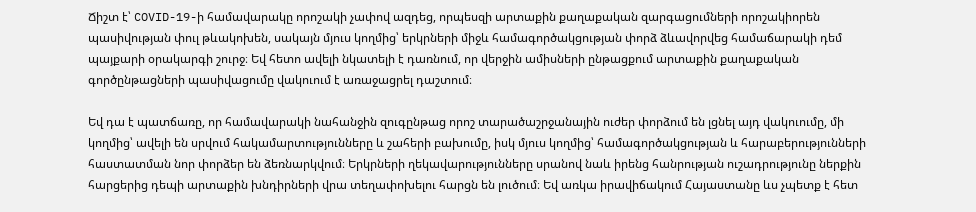Ճիշտ է՝ COVID-19-ի համավարակը որոշակի չափով ազդեց, որպեսզի արտաքին քաղաքական զարգացումների որոշակիորեն պասիվության փուլ թևակոխեն, սակայն մյուս կողմից՝ երկրների միջև համագործակցության փորձ ձևավորվեց համաճարակի դեմ պայքարի օրակարգի շուրջ։ Եվ հետո ավելի նկատելի է դառնում, որ վերջին ամիսների ընթացքում արտաքին քաղաքական գործընթացների պասիվացումը վակուում է առաջացրել դաշտում։

Եվ դա է պատճառը, որ համավարակի նահանջին զուգընթաց որոշ տարածաշրջանային ուժեր փորձում են լցնել այդ վակուումը, մի կողմից՝ ավելի են սրվում հակամարտությունները և շահերի բախումը, իսկ մյուս կողմից՝ համագործակցության և հարաբերությունների հաստատման նոր փորձեր են ձեռնարկվում։ Երկրների ղեկավարությունները սրանով նաև իրենց հանրության ուշադրությունը ներքին հարցերից դեպի արտաքին խնդիրների վրա տեղափոխելու հարցն են լուծում։ Եվ առկա իրավիճակում Հայաստանը ևս չպետք է հետ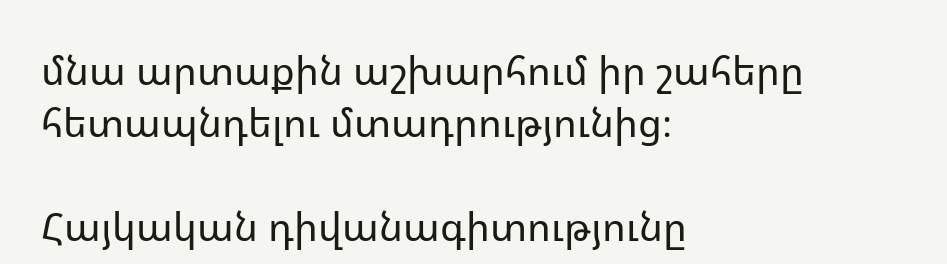մնա արտաքին աշխարհում իր շահերը հետապնդելու մտադրությունից։

Հայկական դիվանագիտությունը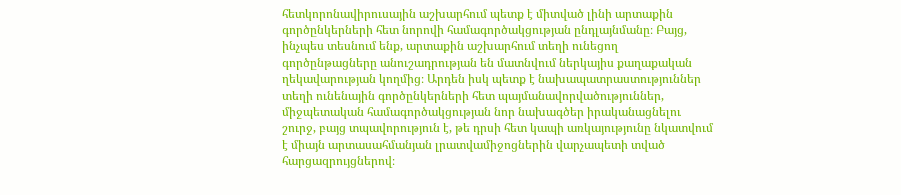հետկորոնավիրուսային աշխարհում պետք է միտված լինի արտաքին գործընկերների հետ նորովի համագործակցության ընդլայնմանը։ Բայց, ինչպես տեսնում ենք, արտաքին աշխարհում տեղի ունեցող գործընթացները անուշադրության են մատնվում ներկայիս քաղաքական ղեկավարության կողմից։ Արդեն իսկ պետք է նախապատրաստություններ տեղի ունենային գործընկերների հետ պայմանավորվածություններ, միջպետական համագործակցության նոր նախագծեր իրականացնելու շուրջ, բայց տպավորություն է, թե դրսի հետ կապի առկայությունը նկատվում է միայն արտասահմանյան լրատվամիջոցներին վարչապետի տված հարցազրույցներով։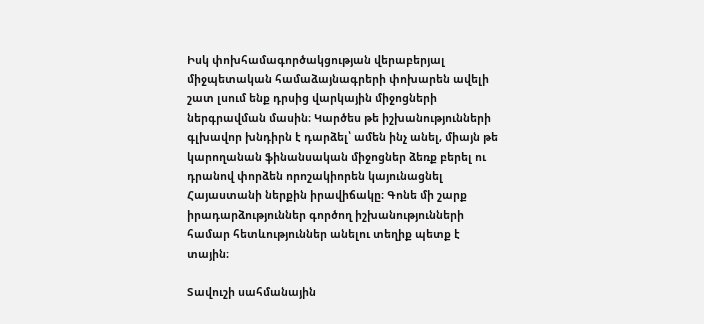Իսկ փոխհամագործակցության վերաբերյալ միջպետական համաձայնագրերի փոխարեն ավելի շատ լսում ենք դրսից վարկային միջոցների ներգրավման մասին։ Կարծես թե իշխանությունների գլխավոր խնդիրն է դարձել՝ ամեն ինչ անել, միայն թե կարողանան ֆինանսական միջոցներ ձեռք բերել ու դրանով փորձեն որոշակիորեն կայունացնել Հայաստանի ներքին իրավիճակը։ Գոնե մի շարք իրադարձություններ գործող իշխանությունների համար հետևություններ անելու տեղիք պետք է տային։

Տավուշի սահմանային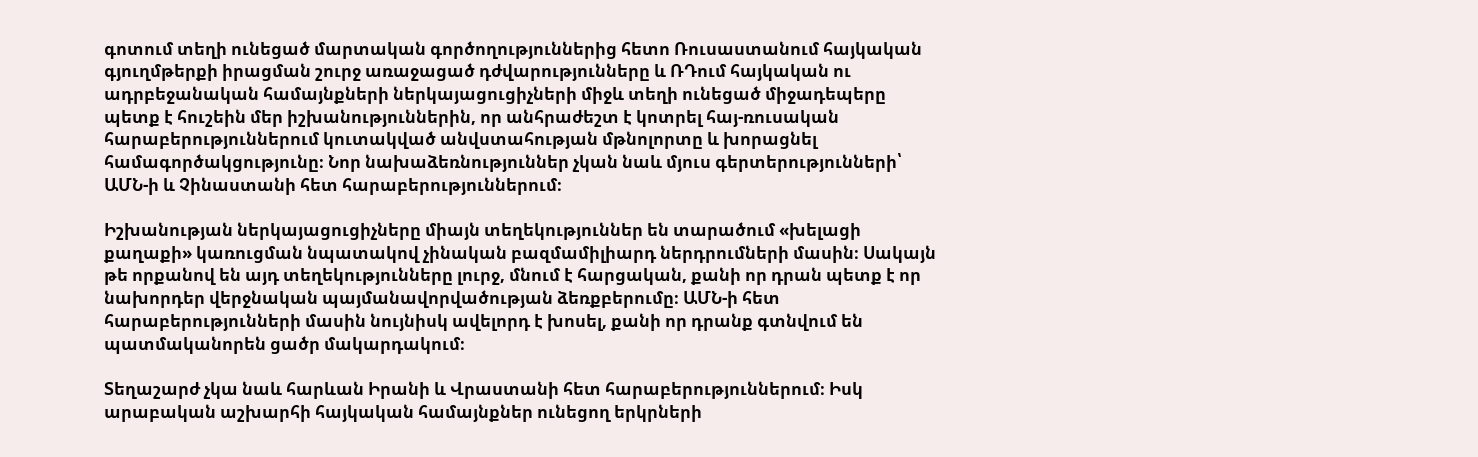գոտում տեղի ունեցած մարտական գործողություններից հետո Ռուսաստանում հայկական գյուղմթերքի իրացման շուրջ առաջացած դժվարությունները և ՌԴում հայկական ու ադրբեջանական համայնքների ներկայացուցիչների միջև տեղի ունեցած միջադեպերը պետք է հուշեին մեր իշխանություններին, որ անհրաժեշտ է կոտրել հայ-ռուսական հարաբերություններում կուտակված անվստահության մթնոլորտը և խորացնել համագործակցությունը։ Նոր նախաձեռնություններ չկան նաև մյուս գերտերությունների՝ ԱՄՆ-ի և Չինաստանի հետ հարաբերություններում։

Իշխանության ներկայացուցիչները միայն տեղեկություններ են տարածում «խելացի քաղաքի» կառուցման նպատակով չինական բազմամիլիարդ ներդրումների մասին։ Սակայն թե որքանով են այդ տեղեկությունները լուրջ, մնում է հարցական, քանի որ դրան պետք է որ նախորդեր վերջնական պայմանավորվածության ձեռքբերումը։ ԱՄՆ-ի հետ հարաբերությունների մասին նույնիսկ ավելորդ է խոսել, քանի որ դրանք գտնվում են պատմականորեն ցածր մակարդակում։

Տեղաշարժ չկա նաև հարևան Իրանի և Վրաստանի հետ հարաբերություններում։ Իսկ արաբական աշխարհի հայկական համայնքներ ունեցող երկրների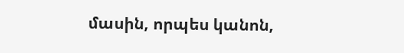մասին, որպես կանոն,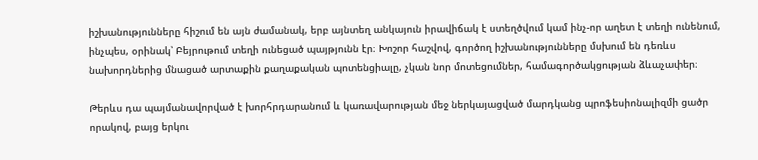իշխանությունները հիշում են այն ժամանակ, երբ այնտեղ անկայուն իրավիճակ է ստեղծվում կամ ինչ-որ աղետ է տեղի ունենում, ինչպես, օրինակ՝ Բեյրութում տեղի ունեցած պայթյունն էր։ Խոշոր հաշվով, գործող իշխանությունները մսխում են դեռևս նախորդներից մնացած արտաքին քաղաքական պոտենցիալը, չկան նոր մոտեցումներ, համագործակցության ձևաչափեր։

Թերևս դա պայմանավորված է խորհրդարանում և կառավարության մեջ ներկայացված մարդկանց պրոֆեսիոնալիզմի ցածր որակով, բայց երկու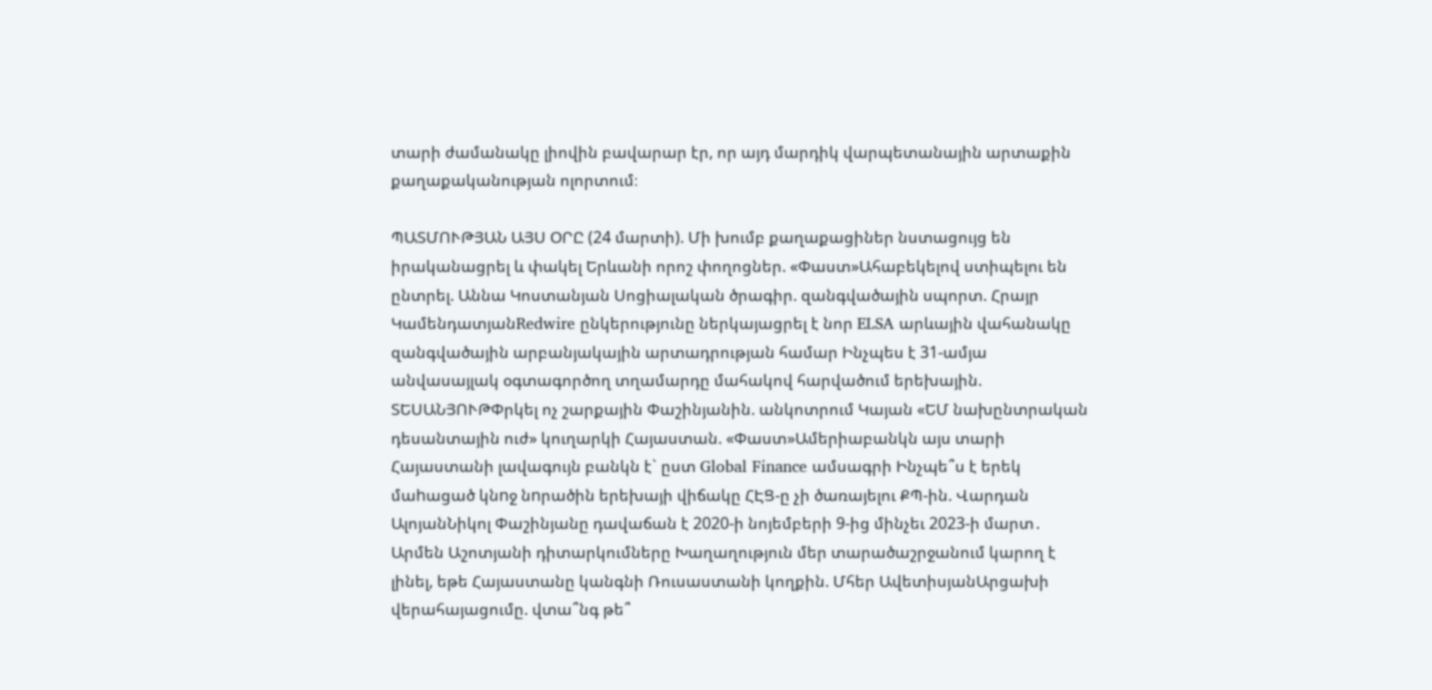տարի ժամանակը լիովին բավարար էր, որ այդ մարդիկ վարպետանային արտաքին քաղաքականության ոլորտում։

ՊԱՏՄՈՒԹՅԱՆ ԱՅՍ ՕՐԸ (24 մարտի). Մի խումբ քաղաքացիներ նստացույց են իրականացրել և փակել Երևանի որոշ փողոցներ. «Փաստ»Ահաբեկելով ստիպելու են ընտրել. Աննա Կոստանյան Սոցիալական ծրագիր. զանգվածային սպորտ. Հրայր ԿամենդատյանRedwire ընկերությունը ներկայացրել է նոր ELSA արևային վահանակը զանգվածային արբանյակային արտադրության համար Ինչպես է 31-ամյա անվասայլակ օգտագործող տղամարդը մահակով հարվածում երեխային. ՏԵՍԱՆՅՈՒԹՓրկել ոչ շարքային Փաշինյանին. անկոտրում Կայան «ԵՄ նախընտրական դեսանտային ուժ» կուղարկի Հայաստան. «Փաստ»Ամերիաբանկն այս տարի Հայաստանի լավագույն բանկն է` ըստ Global Finance ամսագրի Ինչպե՞ս է երեկ մաhացած կնnջ նnրածին երեխայի վիճակը ՀԷՑ-ը չի ծառայելու ՔՊ-ին. Վարդան ԱլոյանՆիկոլ Փաշինյանը դավաճան է 2020-ի նոյեմբերի 9-ից մինչեւ 2023-ի մարտ․ Արմեն Աշոտյանի դիտարկումները Խաղաղություն մեր տարածաշրջանում կարող է լինել, եթե Հայաստանը կանգնի Ռուսաստանի կողքին. Մհեր ԱվետիսյանԱրցախի վերահայացումը. վտա՞նգ թե՞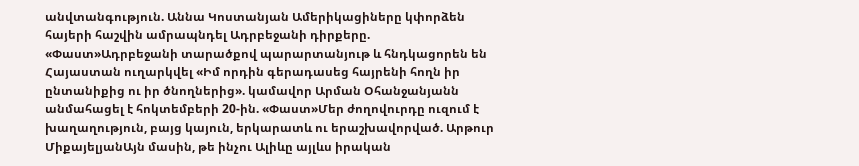անվտանգություն. Աննա Կոստանյան Ամերիկացիները կփորձեն հայերի հաշվին ամրապնդել Ադրբեջանի դիրքերը. «Փաստ»Ադրբեջանի տարածքով պարարտանյութ և հնդկացորեն են Հայաստան ուղարկվել «Իմ որդին գերադասեց հայրենի հողն իր ընտանիքից ու իր ծնողներից». կամավոր Արման Օհանջանյանն անմահացել է հոկտեմբերի 20-ին. «Փաստ»Մեր ժողովուրդը ուզում է խաղաղություն, բայց կայուն, երկարատև ու երաշխավորված. Արթուր ՄիքայելյանԱյն մասին, թե ինչու Ալիևը այլևս իրական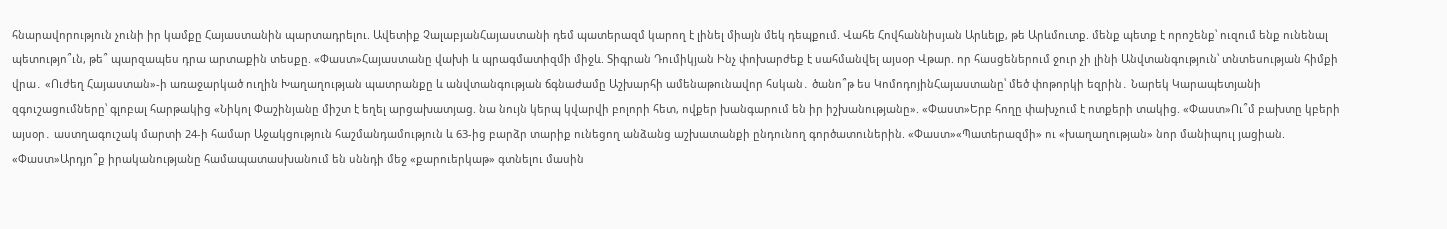հնարավորություն չունի իր կամքը Հայաստանին պարտադրելու. Ավետիք ՉալաբյանՀայաստանի դեմ պատերազմ կարող է լինել միայն մեկ դեպքում. Վահե Հովհաննիսյան Արևելք, թե Արևմուտք. մենք պետք է որոշենք՝ ուզում ենք ունենալ պետությո՞ւն, թե՞ պարզապես դրա արտաքին տեսքը. «Փաստ»Հայաստանը վախի և պրագմատիզմի միջև. Տիգրան Դումիկյան Ինչ փոխարժեք է սահմանվել այսօր Վթար. որ հասցեներում ջուր չի լինի Անվտանգություն՝ տնտեսության հիմքի վրա․ «Ուժեղ Հայաստան»-ի առաջարկած ուղին Խաղաղության պատրանքը և անվտանգության ճգնաժամը Աշխարհի ամենաթունավոր հսկան․ ծանո՞թ ես ԿոմոդոյինՀայաստանը՝ մեծ փոթորկի եզրին․ Նարեկ Կարապետյանի զգուշացումները՝ գլոբալ հարթակից «Նիկոլ Փաշինյանը միշտ է եղել արցախատյաց. նա նույն կերպ կվարվի բոլորի հետ, ովքեր խանգարում են իր իշխանությանը». «Փաստ»Երբ հողը փախչում է ոտքերի տակից. «Փաստ»Ու՞մ բախտը կբերի այսօր․ աստղագուշակ մարտի 24-ի համար Աջակցություն հաշմանդամություն և 63-ից բարձր տարիք ունեցող անձանց աշխատանքի ընդունող գործատուներին. «Փաստ»«Պատերազմի» ու «խաղաղության» նոր մանիպուլ յացիան. «Փաստ»Արդյո՞ք իրականությանը համապատասխանում են սննդի մեջ «քարուերկաթ» գտնելու մասին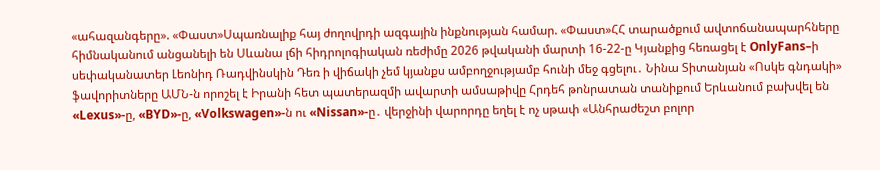«ահազանգերը». «Փաստ»Սպառնալիք հայ ժողովրդի ազգային ինքնության համար. «Փաստ»ՀՀ տարածքում ավտոճանապարհները հիմնականում անցանելի են Սևանա լճի հիդրոլոգիական ռեժիմը 2026 թվականի մարտի 16-22-ը Կյանքից հեռացել է OnlyFans–ի սեփականատեր Լեոնիդ Ռադվինսկին Դեռ ի վիճակի չեմ կյանքս ամբողջությամբ հունի մեջ գցելու․ Նինա Տիտանյան «Ոսկե գնդակի» ֆավորիտները ԱՄՆ-ն որոշել է Իրանի հետ պատերազմի ավարտի ամսաթիվը Հրդեհ թոնրատան տանիքում Երևանում բախվել են «Lexus»-ը, «BYD»-ը, «Volkswagen»-ն ու «Nissan»-ը․ վերջինի վարորդը եղել է ոչ սթափ «Անհրաժեշտ բոլոր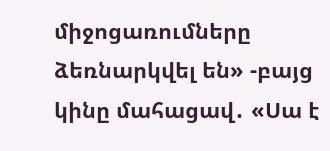միջոցառումները ձեռնարկվել են» -բայց կինը մահացավ․ «Սա է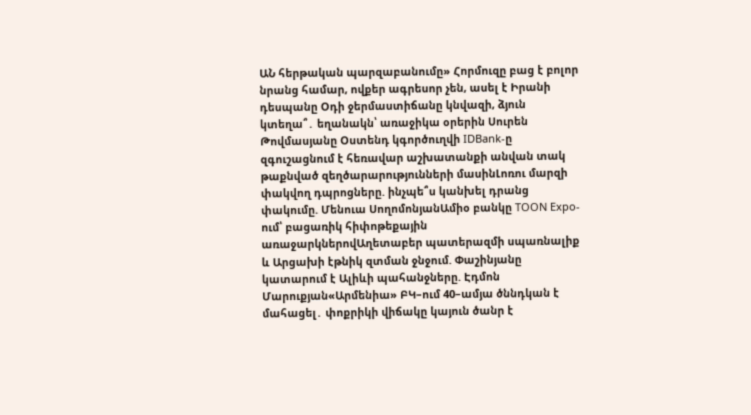ԱՆ հերթական պարզաբանումը» Հորմուզը բաց է բոլոր նրանց համար, ովքեր ագրեսոր չեն, ասել է Իրանի դեսպանը Օդի ջերմաստիճանը կնվազի, ձյուն կտեղա՞․ եղանակն՝ առաջիկա օրերին Սուրեն Թովմասյանը Օստենդ կգործուղվի IDBank-ը զգուշացնում է հեռավար աշխատանքի անվան տակ թաքնված զեղծարարությունների մասինԼոռու մարզի փակվող դպրոցները. ինչպե՞ս կանխել դրանց փակումը. Մենուա ՍողոմոնյանԱմիօ բանկը TOON Expo-ում՝ բացառիկ հիփոթեքային առաջարկներովԱղետաբեր պատերազմի սպառնալիք և Արցախի էթնիկ զտման ջնջում. Փաշինյանը կատարում է Ալիևի պահանջները. Էդմոն Մարուքյան«Արմենիա» ԲԿ–ում 40–ամյա ծննդկան է մահացել․ փոքրիկի վիճակը կայուն ծանր է